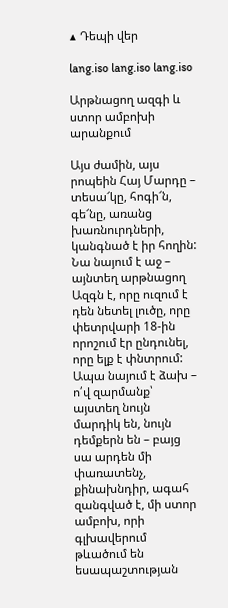▲ Դեպի վեր

lang.iso lang.iso lang.iso

Արթնացող ազգի և ստոր ամբոխի արանքում

Այս ժամին, այս րոպեին Հայ Մարդը – տեսա՜կը, հոգի՜ն, գե՜նը, առանց խառնուրդների, կանգնած է իր հողին: Նա նայում է աջ – այնտեղ արթնացող Ազգն է, որը ուզում է դեն նետել լուծը, որը փետրվարի 18-ին որոշում էր ընդունել, որը ելք է փնտրում: Ապա նայում է ձախ – ո՛վ զարմանք՝ այստեղ նույն մարդիկ են, նույն դեմքերն են – բայց սա արդեն մի փառատենչ, քինախնդիր, ագահ զանգված է, մի ստոր ամբոխ, որի գլխավերում թևածում են եսապաշտության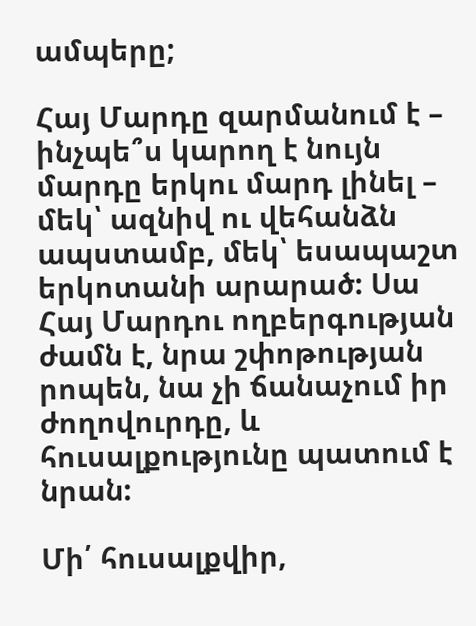ամպերը;

Հայ Մարդը զարմանում է – ինչպե՞ս կարող է նույն մարդը երկու մարդ լինել – մեկ՝ ազնիվ ու վեհանձն ապստամբ, մեկ՝ եսապաշտ երկոտանի արարած: Սա Հայ Մարդու ողբերգության ժամն է, նրա շփոթության րոպեն, նա չի ճանաչում իր ժողովուրդը, և հուսալքությունը պատում է նրան:

Մի՛ հուսալքվիր,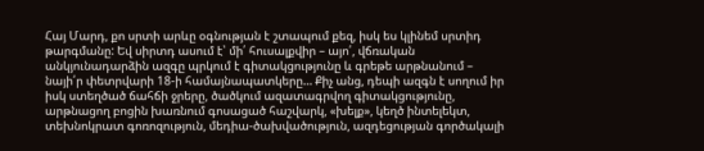Հայ Մարդ, քո սրտի արևը օգնության է շտապում քեզ, իսկ ես կլինեմ սրտիդ թարգմանը: Եվ սիրտդ ասում է՝ մի՛ հուսալքվիր – այո՛, վճռական անկյունադարձին ազգը պրկում է գիտակցությունը և գրեթե արթնանում – նայի՛ր փետրվարի 18-ի համայնապատկերը… Քիչ անց, դեպի ազգն է սողում իր իսկ ստեղծած ճահճի ջրերը, ծածկում ազատագրվող գիտակցությունը, արթնացող բոցին խառնում գոսացած հաշվարկ, «խելք», կեղծ ինտելեկտ, տեխնոկրատ գոռոզություն, մեդիա-ծախվածություն, ազդեցության գործակալի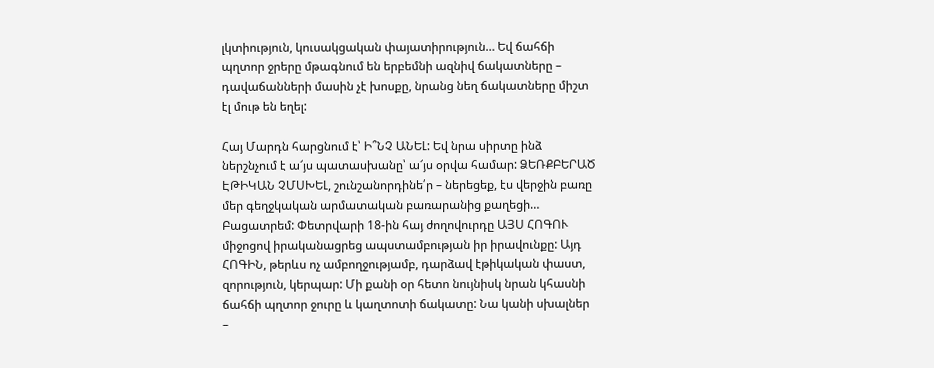լկտիություն, կուսակցական փայատիրություն… Եվ ճահճի պղտոր ջրերը մթագնում են երբեմնի ազնիվ ճակատները – դավաճանների մասին չէ խոսքը, նրանց նեղ ճակատները միշտ էլ մութ են եղել:

Հայ Մարդն հարցնում է՝ Ի՞ՆՉ ԱՆԵԼ: Եվ նրա սիրտը ինձ ներշնչում է ա՜յս պատասխանը՝ ա՜յս օրվա համար: ՁԵՌՔԲԵՐԱԾ ԷԹԻԿԱՆ ՉՄՍԽԵԼ, շունշանորդինե՛ր – ներեցեք, էս վերջին բառը մեր գեղջկական արմատական բառարանից քաղեցի… Բացատրեմ: Փետրվարի 18-ին հայ ժողովուրդը ԱՅՍ ՀՈԳՈՒ միջոցով իրականացրեց ապստամբության իր իրավունքը: Այդ ՀՈԳԻՆ, թերևս ոչ ամբողջությամբ, դարձավ էթիկական փաստ, զորություն, կերպար: Մի քանի օր հետո նույնիսկ նրան կհասնի ճահճի պղտոր ջուրը և կաղտոտի ճակատը: Նա կանի սխալներ –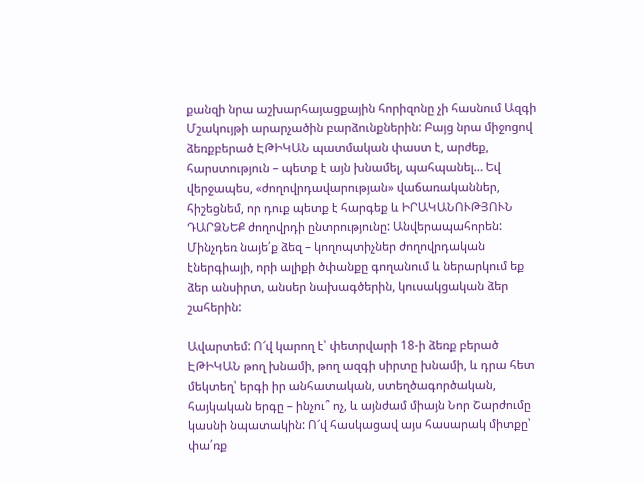քանզի նրա աշխարհայացքային հորիզոնը չի հասնում Ազգի Մշակույթի արարչածին բարձունքներին: Բայց նրա միջոցով ձեռքբերած ԷԹԻԿԱՆ պատմական փաստ է, արժեք, հարստություն – պետք է այն խնամել, պահպանել… Եվ վերջապես, «ժողովրդավարության» վաճառականներ, հիշեցնեմ, որ դուք պետք է հարգեք և ԻՐԱԿԱՆՈՒԹՅՈՒՆ ԴԱՐՁՆԵՔ ժողովրդի ընտրությունը: Անվերապահորեն: Մինչդեռ նայե՛ք ձեզ – կողոպտիչներ ժողովրդական էներգիայի, որի ալիքի ծփանքը գողանում և ներարկում եք ձեր անսիրտ, անսեր նախագծերին, կուսակցական ձեր շահերին:

Ավարտեմ: Ո՜վ կարող է՝ փետրվարի 18-ի ձեռք բերած ԷԹԻԿԱՆ թող խնամի, թող ազգի սիրտը խնամի, և դրա հետ մեկտեղ՝ երգի իր անհատական, ստեղծագործական, հայկական երգը – ինչու՞ ոչ, և այնժամ միայն Նոր Շարժումը կասնի նպատակին: Ո՜վ հասկացավ այս հասարակ միտքը՝ փա՛ռք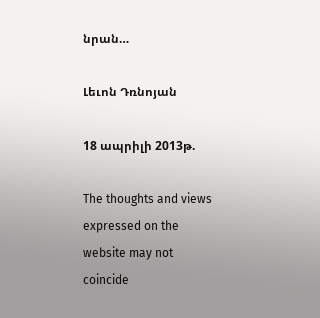նրան…

Լեւոն Դռնոյան

18 ապրիլի 2013թ.

The thoughts and views expressed on the website may not coincide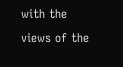with the views of the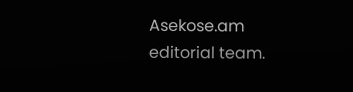Asekose.am editorial team.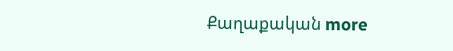Քաղաքական more